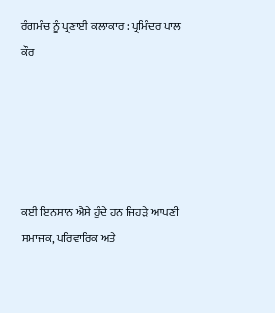ਰੰਗਮੰਚ ਨੂੰ ਪ੍ਰਣਾਈ ਕਲਾਕਾਰ : ਪ੍ਰਮਿੰਦਰ ਪਾਲ ਕੌਰ





ਕਈ ਇਨਸਾਨ ਐਸੇ ਹੁੰਦੇ ਹਨ ਜਿਹੜੇ ਆਪਣੀ ਸਮਾਜਕ, ਪਰਿਵਾਰਿਕ ਅਤੇ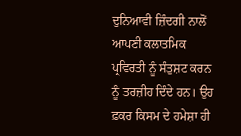ਦੁਨਿਆਵੀ ਜ਼ਿੰਦਗੀ ਨਾਲੋਂ ਆਪਣੀ ਕਲਾਤਮਿਕ ਪ੍ਰਵਿਰਤੀ ਨੂੰ ਸੰਤੁਸ਼ਟ ਕਰਨ ਨੂੰ ਤਰਜ਼ੀਹ ਦਿੰਦੇ ਹਨ। ਉਹ ਫ਼ਕਰ ਕਿਸਮ ਦੇ ਹਮੇਸ਼ਾ ਹੀ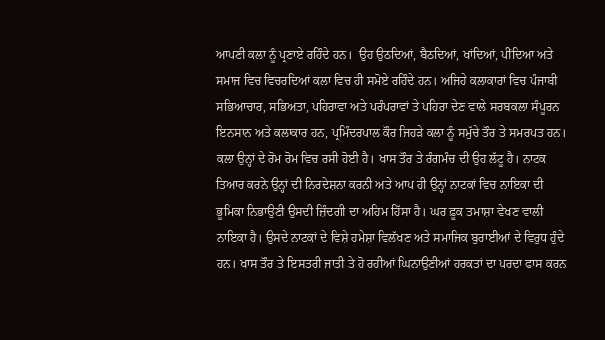ਆਪਣੀ ਕਲਾ ਨੂੰ ਪ੍ਰਣਾਏ ਰਹਿੰਦੇ ਹਨ।  ਉਹ ਉਠਦਿਆਂ, ਬੈਠਦਿਆਂ, ਖਾਂਦਿਆਂ, ਪੀਂਦਿਆ ਅਤੇ ਸਮਾਜ ਵਿਚ ਵਿਚਰਦਿਆਂ ਕਲਾ ਵਿਚ ਹੀ ਸਮੋਏ ਰਹਿੰਦੇ ਹਨ। ਅਜਿਹੇ ਕਲਾਕਾਰਾਂ ਵਿਚ ਪੰਜਾਬੀ ਸਭਿਆਚਾਰ, ਸਭਿਅਤਾ, ਪਹਿਰਾਵਾ ਅਤੇ ਪਰੰਪਰਾਵਾਂ ਤੇ ਪਹਿਰਾ ਦੇਣ ਵਾਲੇ ਸਰਬਕਲਾ ਸੰਪੂਰਨ ਇਨਸਾਨ ਅਤੇ ਕਲਾਕਾਰ ਹਨ, ਪ੍ਰਮਿੰਦਰਪਾਲ ਕੌਰ ਜਿਹੜੇ ਕਲਾ ਨੂੰ ਸਮੁੱਚੇ ਤੌਰ ਤੇ ਸਮਰਪਤ ਹਨ। ਕਲਾ ਉਨ੍ਹਾਂ ਦੇ ਰੋਮ ਰੋਮ ਵਿਚ ਰਸੀ ਹੋਈ ਹੈ। ਖਾਸ ਤੌਰ ਤੇ ਰੰਗਮੰਚ ਦੀ ਉਹ ਲੱਟੂ ਹੈ। ਨਾਟਕ ਤਿਆਰ ਕਰਨੇ ਉਨ੍ਹਾਂ ਦੀ ਨਿਰਦੇਸ਼ਨਾ ਕਰਨੀ ਅਤੇ ਆਪ ਹੀ ਉਨ੍ਹਾਂ ਨਾਟਕਾਂ ਵਿਚ ਨਾਇਕਾ ਦੀ ਭੂਮਿਕਾ ਨਿਭਾਉਣੀ ਉਸਦੀ ਜ਼ਿੰਦਗੀ ਦਾ ਅਹਿਮ ਹਿੱਸਾ ਹੈ। ਘਰ ਫ਼ੂਕ ਤਮਾਸ਼ਾ ਵੇਖਣ ਵਾਲੀ ਨਾਇਕਾ ਹੈ। ਉਸਦੇ ਨਾਟਕਾਂ ਦੇ ਵਿਸ਼ੇ ਹਮੇਸ਼ਾ ਵਿਲੱਖਣ ਅਤੇ ਸਮਾਜਿਕ ਬੁਰਾਈਆਂ ਦੇ ਵਿਰੁਧ ਹੁੰਦੇ ਹਨ। ਖਾਸ ਤੌਰ ਤੇ ਇਸਤਰੀ ਜਾਤੀ ਤੇ ਹੋ ਰਹੀਆਂ ਘਿਨਾਉਣੀਆਂ ਹਰਕਤਾਂ ਦਾ ਪਰਦਾ ਫਾਸ ਕਰਨ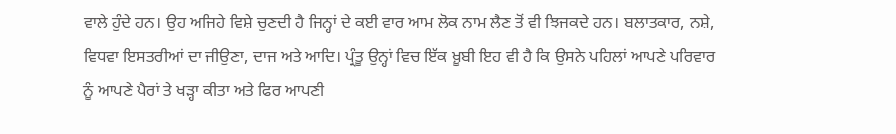ਵਾਲੇ ਹੁੰਦੇ ਹਨ। ਉਹ ਅਜਿਹੇ ਵਿਸ਼ੇ ਚੁਣਦੀ ਹੈ ਜਿਨ੍ਹਾਂ ਦੇ ਕਈ ਵਾਰ ਆਮ ਲੋਕ ਨਾਮ ਲੈਣ ਤੋਂ ਵੀ ਝਿਜਕਦੇ ਹਨ। ਬਲਾਤਕਾਰ, ਨਸ਼ੇ, ਵਿਧਵਾ ਇਸਤਰੀਆਂ ਦਾ ਜੀਉਣਾ, ਦਾਜ ਅਤੇ ਆਦਿ। ਪ੍ਰੰਤੂ ਉਨ੍ਹਾਂ ਵਿਚ ਇੱਕ ਖ਼ੂਬੀ ਇਹ ਵੀ ਹੈ ਕਿ ਉਸਨੇ ਪਹਿਲਾਂ ਆਪਣੇ ਪਰਿਵਾਰ ਨੂੰ ਆਪਣੇ ਪੈਰਾਂ ਤੇ ਖੜ੍ਹਾ ਕੀਤਾ ਅਤੇ ਫਿਰ ਆਪਣੀ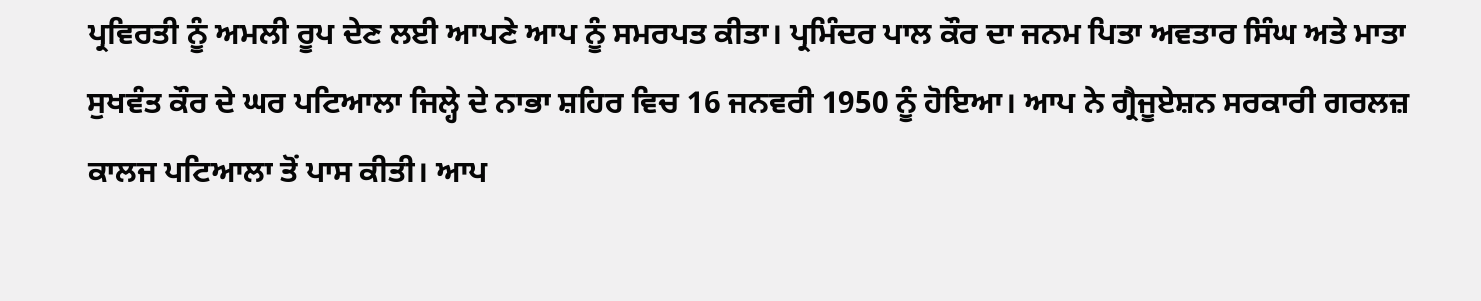ਪ੍ਰਵਿਰਤੀ ਨੂੰ ਅਮਲੀ ਰੂਪ ਦੇਣ ਲਈ ਆਪਣੇ ਆਪ ਨੂੰ ਸਮਰਪਤ ਕੀਤਾ। ਪ੍ਰਮਿੰਦਰ ਪਾਲ ਕੌਰ ਦਾ ਜਨਮ ਪਿਤਾ ਅਵਤਾਰ ਸਿੰਘ ਅਤੇ ਮਾਤਾ ਸੁਖਵੰਤ ਕੌਰ ਦੇ ਘਰ ਪਟਿਆਲਾ ਜਿਲ੍ਹੇ ਦੇ ਨਾਭਾ ਸ਼ਹਿਰ ਵਿਚ 16 ਜਨਵਰੀ 1950 ਨੂੰ ਹੋਇਆ। ਆਪ ਨੇ ਗ੍ਰੈਜੂਏਸ਼ਨ ਸਰਕਾਰੀ ਗਰਲਜ਼ ਕਾਲਜ ਪਟਿਆਲਾ ਤੋਂ ਪਾਸ ਕੀਤੀ। ਆਪ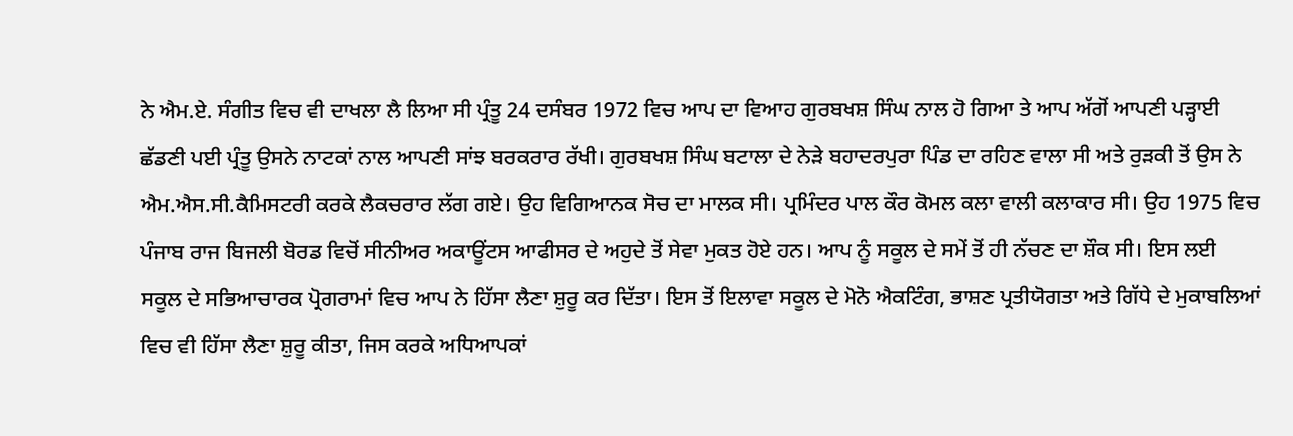ਨੇ ਐਮ.ਏ. ਸੰਗੀਤ ਵਿਚ ਵੀ ਦਾਖਲਾ ਲੈ ਲਿਆ ਸੀ ਪ੍ਰੰਤੂ 24 ਦਸੰਬਰ 1972 ਵਿਚ ਆਪ ਦਾ ਵਿਆਹ ਗੁਰਬਖਸ਼ ਸਿੰਘ ਨਾਲ ਹੋ ਗਿਆ ਤੇ ਆਪ ਅੱਗੋਂ ਆਪਣੀ ਪੜ੍ਹਾਈ ਛੱਡਣੀ ਪਈ ਪ੍ਰੰਤੂ ਉਸਨੇ ਨਾਟਕਾਂ ਨਾਲ ਆਪਣੀ ਸਾਂਝ ਬਰਕਰਾਰ ਰੱਖੀ। ਗੁਰਬਖਸ਼ ਸਿੰਘ ਬਟਾਲਾ ਦੇ ਨੇੜੇ ਬਹਾਦਰਪੁਰਾ ਪਿੰਡ ਦਾ ਰਹਿਣ ਵਾਲਾ ਸੀ ਅਤੇ ਰੁੜਕੀ ਤੋਂ ਉਸ ਨੇ ਐਮ.ਐਸ.ਸੀ.ਕੈਮਿਸਟਰੀ ਕਰਕੇ ਲੈਕਚਰਾਰ ਲੱਗ ਗਏ। ਉਹ ਵਿਗਿਆਨਕ ਸੋਚ ਦਾ ਮਾਲਕ ਸੀ। ਪ੍ਰਮਿੰਦਰ ਪਾਲ ਕੌਰ ਕੋਮਲ ਕਲਾ ਵਾਲੀ ਕਲਾਕਾਰ ਸੀ। ਉਹ 1975 ਵਿਚ ਪੰਜਾਬ ਰਾਜ ਬਿਜਲੀ ਬੋਰਡ ਵਿਚੋਂ ਸੀਨੀਅਰ ਅਕਾਊਂਟਸ ਆਫੀਸਰ ਦੇ ਅਹੁਦੇ ਤੋਂ ਸੇਵਾ ਮੁਕਤ ਹੋਏ ਹਨ। ਆਪ ਨੂੰ ਸਕੂਲ ਦੇ ਸਮੇਂ ਤੋਂ ਹੀ ਨੱਚਣ ਦਾ ਸ਼ੌਕ ਸੀ। ਇਸ ਲਈ ਸਕੂਲ ਦੇ ਸਭਿਆਚਾਰਕ ਪ੍ਰੋਗਰਾਮਾਂ ਵਿਚ ਆਪ ਨੇ ਹਿੱਸਾ ਲੈਣਾ ਸ਼ੁਰੂ ਕਰ ਦਿੱਤਾ। ਇਸ ਤੋਂ ਇਲਾਵਾ ਸਕੂਲ ਦੇ ਮੋਨੋ ਐਕਟਿੰਗ, ਭਾਸ਼ਣ ਪ੍ਰਤੀਯੋਗਤਾ ਅਤੇ ਗਿੱਧੇ ਦੇ ਮੁਕਾਬਲਿਆਂ ਵਿਚ ਵੀ ਹਿੱਸਾ ਲੈਣਾ ਸ਼ੁਰੂ ਕੀਤਾ, ਜਿਸ ਕਰਕੇ ਅਧਿਆਪਕਾਂ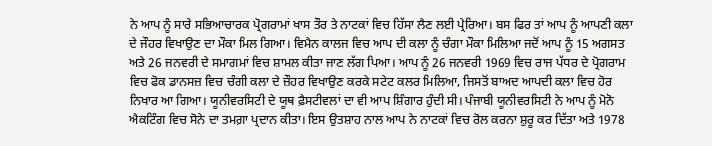ਨੇ ਆਪ ਨੂੰ ਸਾਰੇ ਸਭਿਆਚਾਰਕ ਪ੍ਰੋਗਰਾਮਾਂ ਖਾਸ ਤੌਰ ਤੇ ਨਾਟਕਾਂ ਵਿਚ ਹਿੱਸਾ ਲੈਣ ਲਈ ਪ੍ਰੇਰਿਆ। ਬਸ ਫਿਰ ਤਾਂ ਆਪ ਨੂੰ ਆਪਣੀ ਕਲਾ ਦੇ ਜੌਹਰ ਵਿਖਾਉਣ ਦਾ ਮੌਕਾ ਮਿਲ ਗਿਆ। ਵਿਮੈਨ ਕਾਲਜ ਵਿਚ ਆਪ ਦੀ ਕਲਾ ਨੂੰ ਚੰਗਾ ਮੌਕਾ ਮਿਲਿਆ ਜਦੋਂ ਆਪ ਨੂੰ 15 ਅਗਸਤ ਅਤੇ 26 ਜਨਵਰੀ ਦੇ ਸਮਾਗਮਾਂ ਵਿਚ ਸ਼ਾਮਲ ਕੀਤਾ ਜਾਣ ਲੱਗ ਪਿਆ। ਆਪ ਨੂੰ 26 ਜਨਵਰੀ 1969 ਵਿਚ ਰਾਜ ਪੱਧਰ ਦੇ ਪ੍ਰੋਗਰਾਮ ਵਿਚ ਫੋਕ ਡਾਨਸਜ਼ ਵਿਚ ਚੰਗੀ ਕਲਾ ਦੇ ਜ਼ੌਹਰ ਵਿਖਾਉਣ ਕਰਕੇ ਸਟੇਟ ਕਲਰ ਮਿਲਿਆ, ਜਿਸਤੋਂ ਬਾਅਦ ਆਪਦੀ ਕਲਾ ਵਿਚ ਹੋਰ ਨਿਖਾਰ ਆ ਗਿਆ। ਯੂਨੀਵਰਸਿਟੀ ਦੇ ਯੂਥ ਫ਼ੈਸਟੀਵਲਾਂ ਦਾ ਵੀ ਆਪ ਸ਼ਿੰਗਾਰ ਹੁੰਦੀ ਸੀ। ਪੰਜਾਬੀ ਯੂਨੀਵਰਸਿਟੀ ਨੇ ਆਪ ਨੂੰ ਮੋਨੋ ਐਕਟਿੰਗ ਵਿਚ ਸੋਨੇ ਦਾ ਤਮਗ਼ਾ ਪ੍ਰਦਾਨ ਕੀਤਾ। ਇਸ ਉਤਸ਼ਾਹ ਨਾਲ ਆਪ ਨੇ ਨਾਟਕਾਂ ਵਿਚ ਰੋਲ ਕਰਨਾ ਸ਼ੁਰੂ ਕਰ ਦਿੱਤਾ ਅਤੇ 1978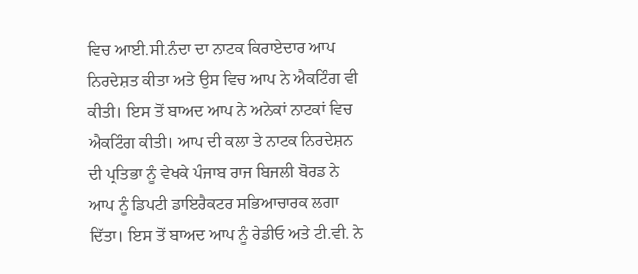ਵਿਚ ਆਈ.ਸੀ.ਨੰਦਾ ਦਾ ਨਾਟਕ ਕਿਰਾਏਦਾਰ ਆਪ ਨਿਰਦੇਸ਼ਤ ਕੀਤਾ ਅਤੇ ਉਸ ਵਿਚ ਆਪ ਨੇ ਐਕਟਿੰਗ ਵੀ ਕੀਤੀ। ਇਸ ਤੋਂ ਬਾਅਦ ਆਪ ਨੇ ਅਨੇਕਾਂ ਨਾਟਕਾਂ ਵਿਚ ਐਕਟਿੰਗ ਕੀਤੀ। ਆਪ ਦੀ ਕਲਾ ਤੇ ਨਾਟਕ ਨਿਰਦੇਸ਼ਨ ਦੀ ਪ੍ਰਤਿਭਾ ਨੂੰ ਵੇਖਕੇ ਪੰਜਾਬ ਰਾਜ ਬਿਜਲੀ ਬੋਰਡ ਨੇ ਆਪ ਨੂੰ ਡਿਪਟੀ ਡਾਇਰੈਕਟਰ ਸਭਿਆਚਾਰਕ ਲਗਾ ਦਿੱਤਾ। ਇਸ ਤੋਂ ਬਾਅਦ ਆਪ ਨੂੰ ਰੇਡੀਓ ਅਤੇ ਟੀ.ਵੀ. ਨੇ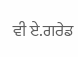ਵੀ ਏ.ਗਰੇਡ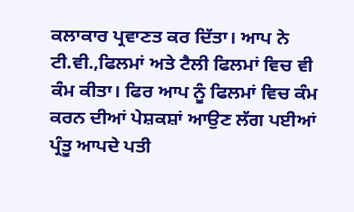ਕਲਾਕਾਰ ਪ੍ਰਵਾਣਤ ਕਰ ਦਿੱਤਾ। ਆਪ ਨੇ ਟੀ.ਵੀ.,ਫਿਲਮਾਂ ਅਤੇ ਟੈਲੀ ਫਿਲਮਾਂ ਵਿਚ ਵੀ ਕੰਮ ਕੀਤਾ। ਫਿਰ ਆਪ ਨੂੰ ਫਿਲਮਾਂ ਵਿਚ ਕੰਮ ਕਰਨ ਦੀਆਂ ਪੇਸ਼ਕਸ਼ਾਂ ਆਉਣ ਲੱਗ ਪਈਆਂ ਪ੍ਰੰਤੂ ਆਪਦੇ ਪਤੀ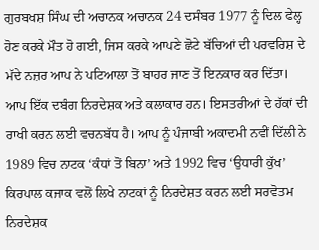ਗੁਰਬਖਸ਼ ਸਿੰਘ ਦੀ ਅਚਾਨਕ ਅਚਾਨਕ 24 ਦਸੰਬਰ 1977 ਨੂੰ ਦਿਲ ਫੇਲ੍ਹ ਹੋਣ ਕਰਕੇ ਮੌਤ ਹੋ ਗਈ, ਜਿਸ ਕਰਕੇ ਆਪਣੇ ਛੋਟੇ ਬੱਚਿਆਂ ਦੀ ਪਰਵਰਿਸ਼ ਦੇ ਮੱਦੇ ਨਜ਼ਰ ਆਪ ਨੇ ਪਟਿਆਲਾ ਤੋਂ ਬਾਹਰ ਜਾਣ ਤੋਂ ਇਨਕਾਰ ਕਰ ਦਿੱਤਾ। ਆਪ ਇੱਕ ਦਬੰਗ ਨਿਰਦੇਸ਼ਕ ਅਤੇ ਕਲਾਕਾਰ ਹਨ। ਇਸਤਰੀਆਂ ਦੇ ਹੱਕਾਂ ਦੀ ਰਾਖੀ ਕਰਨ ਲਈ ਵਚਨਬੱਧ ਹੈ। ਆਪ ਨੂੰ ਪੰਜਾਬੀ ਅਕਾਦਮੀ ਨਵੀਂ ਦਿੱਲੀ ਨੇ 1989 ਵਿਚ ਨਾਟਕ ‘ਕੰਧਾਂ ਤੋਂ ਬਿਨਾ’ ਅਤੇ 1992 ਵਿਚ ‘ਉਧਾਰੀ ਕੁੱਖ’ ਕਿਰਪਾਲ ਕਜਾਕ ਵਲੋਂ ਲਿਖੇ ਨਾਟਕਾਂ ਨੂੰ ਨਿਰਦੇਸ਼ਤ ਕਰਨ ਲਈ ਸਰਵੋਤਮ ਨਿਰਦੇਸ਼ਕ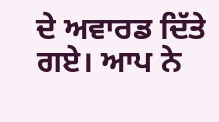ਦੇ ਅਵਾਰਡ ਦਿੱਤੇ ਗਏ। ਆਪ ਨੇ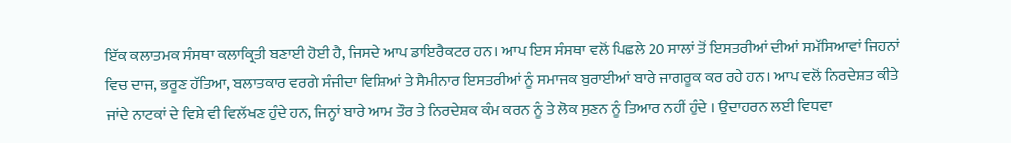ਇੱਕ ਕਲਾਤਮਕ ਸੰਸਥਾ ਕਲਾਕ੍ਰਿਤੀ ਬਣਾਈ ਹੋਈ ਹੈ, ਜਿਸਦੇ ਆਪ ਡਾਇਰੈਕਟਰ ਹਨ। ਆਪ ਇਸ ਸੰਸਥਾ ਵਲੋਂ ਪਿਛਲੇ 20 ਸਾਲਾਂ ਤੋਂ ਇਸਤਰੀਆਂ ਦੀਆਂ ਸਮੱਸਿਆਵਾਂ ਜਿਹਨਾਂ ਵਿਚ ਦਾਜ, ਭਰੂਣ ਹੱਤਿਆ, ਬਲਾਤਕਾਰ ਵਰਗੇ ਸੰਜੀਦਾ ਵਿਸ਼ਿਆਂ ਤੇ ਸੈਮੀਨਾਰ ਇਸਤਰੀਆਂ ਨੂੰ ਸਮਾਜਕ ਬੁਰਾਈਆਂ ਬਾਰੇ ਜਾਗਰੂਕ ਕਰ ਰਹੇ ਹਨ। ਆਪ ਵਲੋਂ ਨਿਰਦੇਸ਼ਤ ਕੀਤੇ ਜਾਂਦੇ ਨਾਟਕਾਂ ਦੇ ਵਿਸ਼ੇ ਵੀ ਵਿਲੱਖਣ ਹੁੰਦੇ ਹਨ, ਜਿਨ੍ਹਾਂ ਬਾਰੇ ਆਮ ਤੌਰ ਤੇ ਨਿਰਦੇਸ਼ਕ ਕੰਮ ਕਰਨ ਨੂੰ ਤੇ ਲੋਕ ਸੁਣਨ ਨੂੰ ਤਿਆਰ ਨਹੀਂ ਹੁੰਦੇ । ਉਦਾਹਰਨ ਲਈ ਵਿਧਵਾ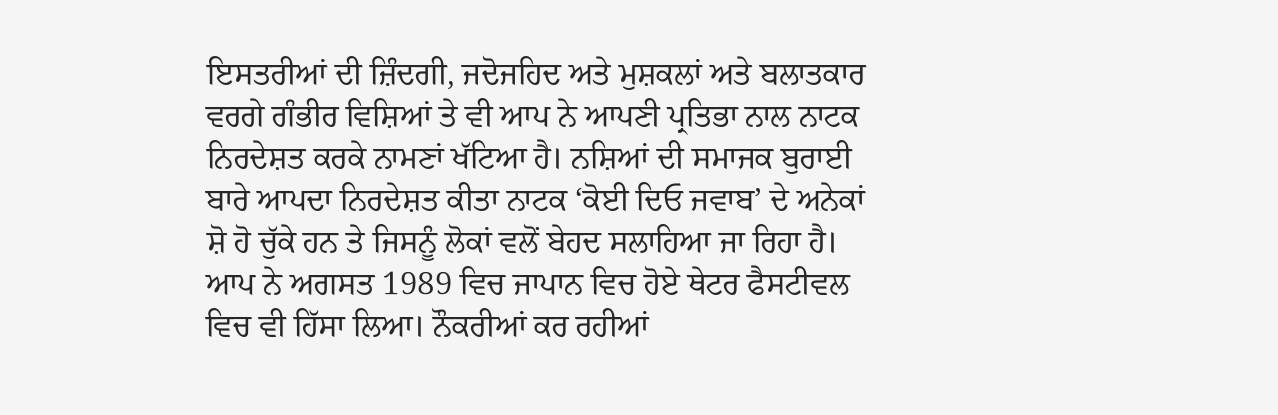ਇਸਤਰੀਆਂ ਦੀ ਜ਼ਿੰਦਗੀ, ਜਦੋਜਹਿਦ ਅਤੇ ਮੁਸ਼ਕਲਾਂ ਅਤੇ ਬਲਾਤਕਾਰ ਵਰਗੇ ਗੰਭੀਰ ਵਿਸ਼ਿਆਂ ਤੇ ਵੀ ਆਪ ਨੇ ਆਪਣੀ ਪ੍ਰਤਿਭਾ ਨਾਲ ਨਾਟਕ ਨਿਰਦੇਸ਼ਤ ਕਰਕੇ ਨਾਮਣਾਂ ਖੱਟਿਆ ਹੈ। ਨਸ਼ਿਆਂ ਦੀ ਸਮਾਜਕ ਬੁਰਾਈ ਬਾਰੇ ਆਪਦਾ ਨਿਰਦੇਸ਼ਤ ਕੀਤਾ ਨਾਟਕ ‘ਕੋਈ ਦਿਓ ਜਵਾਬ’ ਦੇ ਅਨੇਕਾਂ ਸ਼ੋ ਹੋ ਚੁੱਕੇ ਹਨ ਤੇ ਜਿਸਨੂੰ ਲੋਕਾਂ ਵਲੋਂ ਬੇਹਦ ਸਲਾਹਿਆ ਜਾ ਰਿਹਾ ਹੈ। ਆਪ ਨੇ ਅਗਸਤ 1989 ਵਿਚ ਜਾਪਾਨ ਵਿਚ ਹੋਏ ਥੇਟਰ ਫੈਸਟੀਵਲ ਵਿਚ ਵੀ ਹਿੱਸਾ ਲਿਆ। ਨੌਕਰੀਆਂ ਕਰ ਰਹੀਆਂ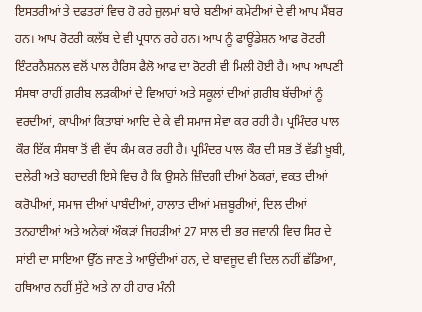ਇਸਤਰੀਆਂ ਤੇ ਦਫਤਰਾਂ ਵਿਚ ਹੋ ਰਹੇ ਜ਼ੁਲਮਾਂ ਬਾਰੇ ਬਣੀਆਂ ਕਮੇਟੀਆਂ ਦੇ ਵੀ ਆਪ ਮੈਂਬਰ ਹਨ। ਆਪ ਰੋਟਰੀ ਕਲੱਬ ਦੇ ਵੀ ਪ੍ਰਧਾਨ ਰਹੇ ਹਨ। ਆਪ ਨੂੰ ਫਾਊਂਡੇਸ਼ਨ ਆਫ ਰੋਟਰੀ ਇੰਟਰਨੈਸ਼ਨਲ ਵਲੋਂ ਪਾਲ ਹੈਰਿਸ ਫੈਲੋ ਆਫ ਦਾ ਰੋਟਰੀ ਵੀ ਮਿਲੀ ਹੋਈ ਹੈ। ਆਪ ਆਪਣੀ ਸੰਸਥਾ ਰਾਹੀਂ ਗ਼ਰੀਬ ਲੜਕੀਆਂ ਦੇ ਵਿਆਹਾਂ ਅਤੇ ਸਕੂਲਾਂ ਦੀਆਂ ਗ਼ਰੀਬ ਬੱਚੀਆਂ ਨੂੰ ਵਰਦੀਆਂ, ਕਾਪੀਆਂ ਕਿਤਾਬਾਂ ਆਦਿ ਦੇ ਕੇ ਵੀ ਸਮਾਜ ਸੇਵਾ ਕਰ ਰਹੀ ਹੈ। ਪ੍ਰਮਿੰਦਰ ਪਾਲ ਕੌਰ ਇੱਕ ਸੰਸਥਾ ਤੋਂ ਵੀ ਵੱਧ ਕੰਮ ਕਰ ਰਹੀ ਹੈ। ਪ੍ਰਮਿੰਦਰ ਪਾਲ ਕੌਰ ਦੀ ਸਭ ਤੋਂ ਵੱਡੀ ਖ਼ੂਬੀ, ਦਲੇਰੀ ਅਤੇ ਬਹਾਦਰੀ ਇਸੇ ਵਿਚ ਹੈ ਕਿ ਉਸਨੇ ਜ਼ਿੰਦਗੀ ਦੀਆਂ ਠੋਕਰਾਂ, ਵਕਤ ਦੀਆਂ ਕਰੋਪੀਆਂ, ਸਮਾਜ ਦੀਆਂ ਪਾਬੰਦੀਆਂ, ਹਾਲਾਤ ਦੀਆਂ ਮਜ਼ਬੂਰੀਆਂ, ਦਿਲ ਦੀਆਂ ਤਨਹਾਈਆਂ ਅਤੇ ਅਨੇਕਾਂ ਔਕੜਾਂ ਜਿਹੜੀਆਂ 27 ਸਾਲ ਦੀ ਭਰ ਜਵਾਨੀ ਵਿਚ ਸਿਰ ਦੇ ਸਾਂਈ ਦਾ ਸਾਇਆ ਉੱਠ ਜਾਣ ਤੇ ਆਉਂਦੀਆਂ ਹਨ, ਦੇ ਬਾਵਜੂਦ ਵੀ ਦਿਲ ਨਹੀਂ ਛੱਡਿਆ, ਹਥਿਆਰ ਨਹੀਂ ਸੁੱਟੇ ਅਤੇ ਨਾ ਹੀ ਹਾਰ ਮੰਨੀ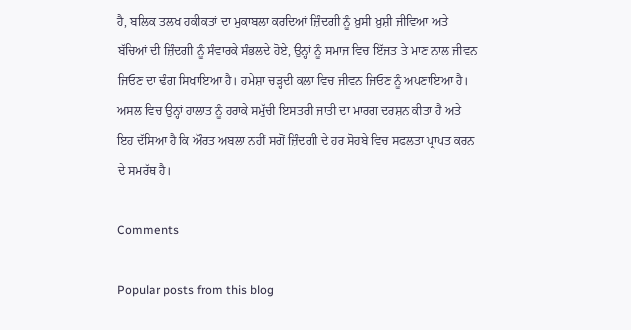ਹੈ, ਬਲਿਕ ਤਲਖ ਹਕੀਕਤਾਂ ਦਾ ਮੁਕਾਬਲਾ ਕਰਦਿਆਂ ਜ਼ਿੰਦਗੀ ਨੂੰ ਖ਼ੁਸੀ ਖ਼ੁਸ਼ੀ ਜੀਵਿਆ ਅਤੇ ਬੱਚਿਆਂ ਦੀ ਜ਼ਿੰਦਗੀ ਨੂੰ ਸੰਵਾਰਕੇ ਸੰਭਲਦੇ ਹੋਏ, ਉਨ੍ਹਾਂ ਨੂੰ ਸਮਾਜ ਵਿਚ ਇੱਜਤ ਤੇ ਮਾਣ ਨਾਲ ਜੀਵਨ ਜਿਓਣ ਦਾ ਢੰਗ ਸਿਖਾਇਆ ਹੈ। ਹਮੇਸ਼ਾ ਚੜ੍ਹਦੀ ਕਲਾ ਵਿਚ ਜੀਵਨ ਜਿਓਣ ਨੂੰ ਅਪਣਾਇਆ ਹੈ। ਅਸਲ ਵਿਚ ਉਨ੍ਹਾਂ ਹਾਲਾਤ ਨੂੰ ਹਰਾਕੇ ਸਮੁੱਚੀ ਇਸਤਰੀ ਜਾਤੀ ਦਾ ਮਾਰਗ ਦਰਸ਼ਨ ਕੀਤਾ ਹੈ ਅਤੇ ਇਹ ਦੱਸਿਆ ਹੈ ਕਿ ਔਰਤ ਅਬਲਾ ਨਹੀਂ ਸਗੋਂ ਜ਼ਿੰਦਗੀ ਦੇ ਹਰ ਸੋਹਬੇ ਵਿਚ ਸਫਲਤਾ ਪ੍ਰਾਪਤ ਕਰਨ ਦੇ ਸਮਰੱਥ ਹੈ।

Comments

Popular posts from this blog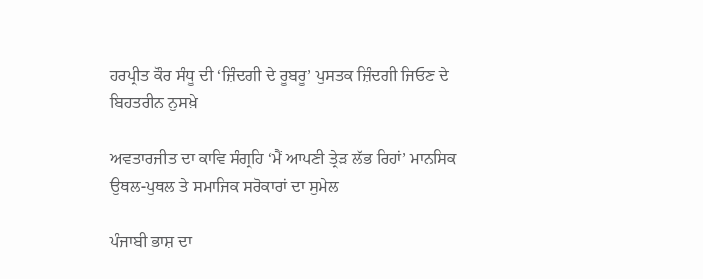ਹਰਪ੍ਰੀਤ ਕੌਰ ਸੰਧੂ ਦੀ ‘ਜ਼ਿੰਦਗੀ ਦੇ ਰੂਬਰੂ’ ਪੁਸਤਕ ਜ਼ਿੰਦਗੀ ਜਿਓਣ ਦੇ ਬਿਹਤਰੀਨ ਨੁਸਖ਼ੇ

ਅਵਤਾਰਜੀਤ ਦਾ ਕਾਵਿ ਸੰਗ੍ਰਹਿ ‘ਮੈਂ ਆਪਣੀ ਤ੍ਰੇੜ ਲੱਭ ਰਿਹਾਂ’ ਮਾਨਸਿਕ ਉਥਲ-ਪੁਥਲ ਤੇ ਸਮਾਜਿਕ ਸਰੋਕਾਰਾਂ ਦਾ ਸੁਮੇਲ

ਪੰਜਾਬੀ ਭਾਸ਼ ਦਾ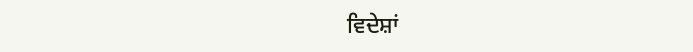ਵਿਦੇਸ਼ਾਂ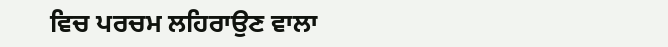ਵਿਚ ਪਰਚਮ ਲਹਿਰਾਉਣ ਵਾਲਾ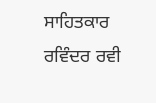ਸਾਹਿਤਕਾਰ ਰਵਿੰਦਰ ਰਵੀ